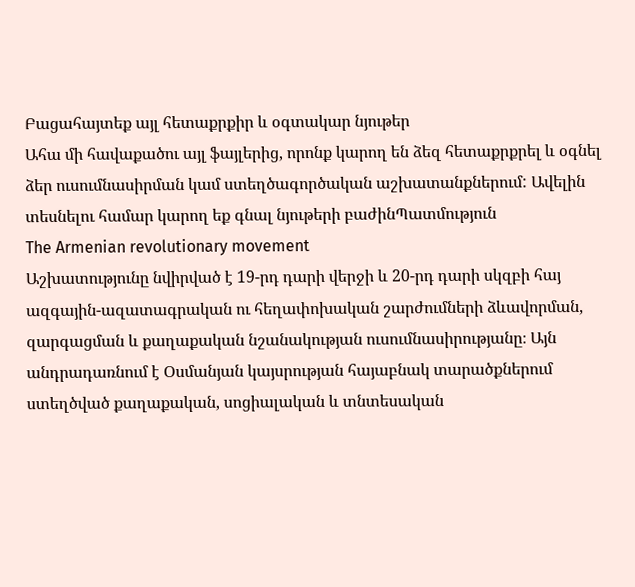Բացահայտեք այլ հետաքրքիր և օգտակար նյութեր
Ահա մի հավաքածու այլ ֆայլերից, որոնք կարող են ձեզ հետաքրքրել և օգնել ձեր ուսումնասիրման կամ ստեղծագործական աշխատանքներում: Ավելին տեսնելու համար կարող եք գնալ նյութերի բաժինՊատմություն
The Armenian revolutionary movement
Աշխատությունը նվիրված է 19-րդ դարի վերջի և 20-րդ դարի սկզբի հայ ազգային-ազատագրական ու հեղափոխական շարժումների ձևավորման, զարգացման և քաղաքական նշանակության ուսումնասիրությանը։ Այն անդրադառնում է Օսմանյան կայսրության հայաբնակ տարածքներում ստեղծված քաղաքական, սոցիալական և տնտեսական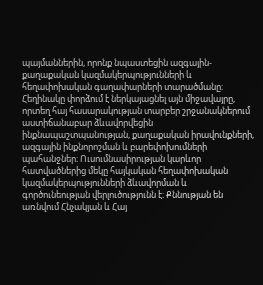պայմաններին, որոնք նպաստեցին ազգային-քաղաքական կազմակերպությունների և հեղափոխական գաղափարների տարածմանը։ Հեղինակը փորձում է ներկայացնել այն միջավայրը, որտեղ հայ հասարակության տարբեր շրջանակներում աստիճանաբար ձևավորվեցին ինքնապաշտպանության, քաղաքական իրավունքների, ազգային ինքնորոշման և բարեփոխումների պահանջներ։ Ուսումնասիրության կարևոր հատվածներից մեկը հայկական հեղափոխական կազմակերպությունների ձևավորման և գործունեության վերլուծությունն է։ Քննության են առնվում Հնչակյան և Հայ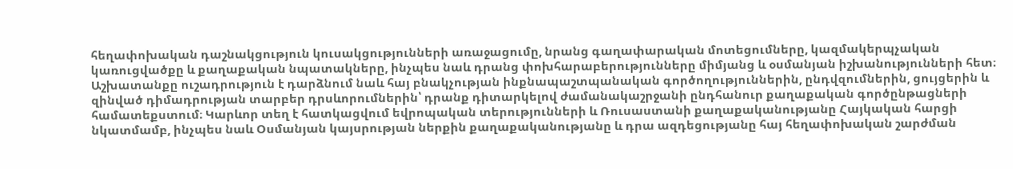հեղափոխական դաշնակցություն կուսակցությունների առաջացումը, նրանց գաղափարական մոտեցումները, կազմակերպչական կառուցվածքը և քաղաքական նպատակները, ինչպես նաև դրանց փոխհարաբերությունները միմյանց և օսմանյան իշխանությունների հետ։ Աշխատանքը ուշադրություն է դարձնում նաև հայ բնակչության ինքնապաշտպանական գործողություններին, ընդվզումներին, ցույցերին և զինված դիմադրության տարբեր դրսևորումներին՝ դրանք դիտարկելով ժամանակաշրջանի ընդհանուր քաղաքական գործընթացների համատեքստում։ Կարևոր տեղ է հատկացվում եվրոպական տերությունների և Ռուսաստանի քաղաքականությանը Հայկական հարցի նկատմամբ, ինչպես նաև Օսմանյան կայսրության ներքին քաղաքականությանը և դրա ազդեցությանը հայ հեղափոխական շարժման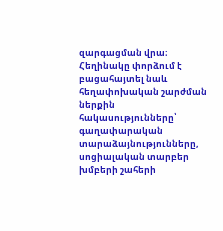զարգացման վրա։ Հեղինակը փորձում է բացահայտել նաև հեղափոխական շարժման ներքին հակասությունները՝ գաղափարական տարաձայնությունները, սոցիալական տարբեր խմբերի շահերի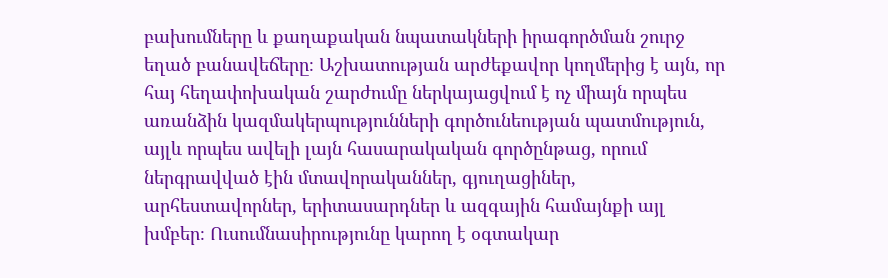բախումները և քաղաքական նպատակների իրագործման շուրջ եղած բանավեճերը։ Աշխատության արժեքավոր կողմերից է այն, որ հայ հեղափոխական շարժումը ներկայացվում է ոչ միայն որպես առանձին կազմակերպությունների գործունեության պատմություն, այլև որպես ավելի լայն հասարակական գործընթաց, որում ներգրավված էին մտավորականներ, գյուղացիներ, արհեստավորներ, երիտասարդներ և ազգային համայնքի այլ խմբեր։ Ուսումնասիրությունը կարող է օգտակար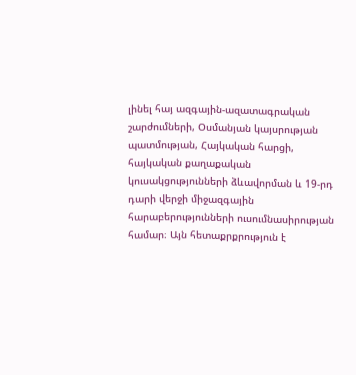լինել հայ ազգային-ազատագրական շարժումների, Օսմանյան կայսրության պատմության, Հայկական հարցի, հայկական քաղաքական կուսակցությունների ձևավորման և 19-րդ դարի վերջի միջազգային հարաբերությունների ուսումնասիրության համար։ Այն հետաքրքրություն է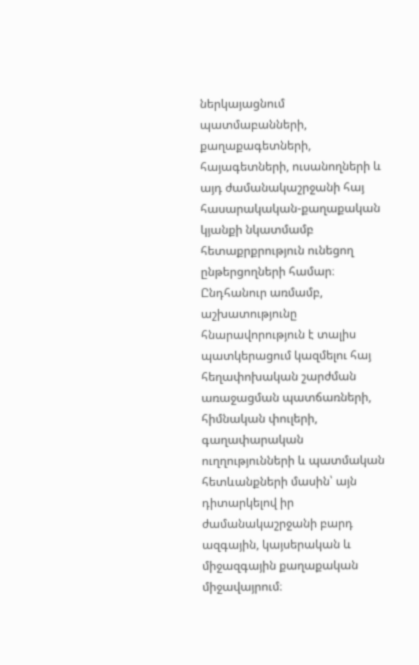ներկայացնում պատմաբանների, քաղաքագետների, հայագետների, ուսանողների և այդ ժամանակաշրջանի հայ հասարակական-քաղաքական կյանքի նկատմամբ հետաքրքրություն ունեցող ընթերցողների համար։ Ընդհանուր առմամբ, աշխատությունը հնարավորություն է տալիս պատկերացում կազմելու հայ հեղափոխական շարժման առաջացման պատճառների, հիմնական փուլերի, գաղափարական ուղղությունների և պատմական հետևանքների մասին՝ այն դիտարկելով իր ժամանակաշրջանի բարդ ազգային, կայսերական և միջազգային քաղաքական միջավայրում։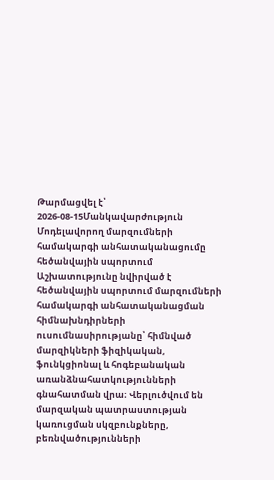Թարմացվել է՝ 2026-08-15Մանկավարժություն
Մոդելավորող մարզումների համակարգի անհատականացումը հեծանվային սպորտում
Աշխատությունը նվիրված է հեծանվային սպորտում մարզումների համակարգի անհատականացման հիմնախնդիրների ուսումնասիրությանը՝ հիմնված մարզիկների ֆիզիկական, ֆունկցիոնալ և հոգեբանական առանձնահատկությունների գնահատման վրա։ Վերլուծվում են մարզական պատրաստության կառուցման սկզբունքները, բեռնվածությունների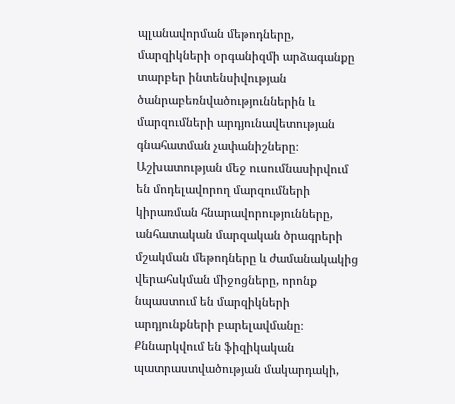պլանավորման մեթոդները, մարզիկների օրգանիզմի արձագանքը տարբեր ինտենսիվության ծանրաբեռնվածություններին և մարզումների արդյունավետության գնահատման չափանիշները։ Աշխատության մեջ ուսումնասիրվում են մոդելավորող մարզումների կիրառման հնարավորությունները, անհատական մարզական ծրագրերի մշակման մեթոդները և ժամանակակից վերահսկման միջոցները, որոնք նպաստում են մարզիկների արդյունքների բարելավմանը։ Քննարկվում են ֆիզիկական պատրաստվածության մակարդակի,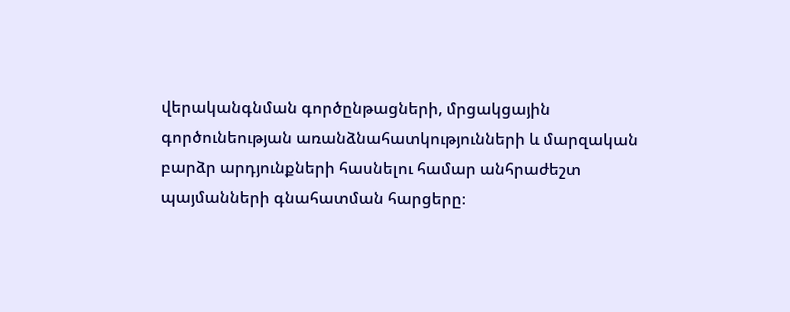վերականգնման գործընթացների, մրցակցային գործունեության առանձնահատկությունների և մարզական բարձր արդյունքների հասնելու համար անհրաժեշտ պայմանների գնահատման հարցերը։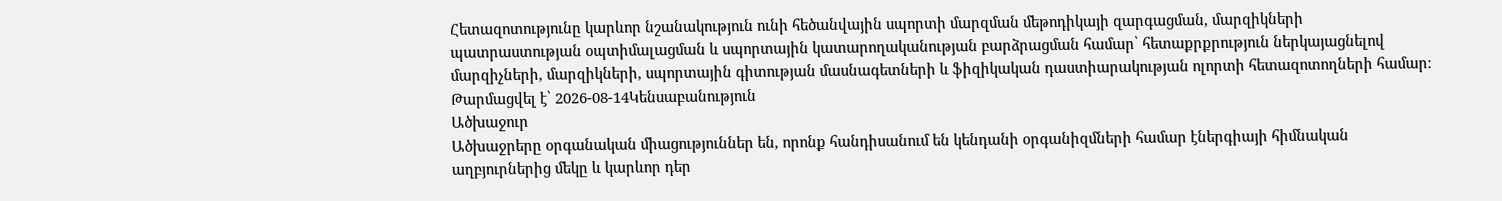Հետազոտությունը կարևոր նշանակություն ունի հեծանվային սպորտի մարզման մեթոդիկայի զարգացման, մարզիկների պատրաստության օպտիմալացման և սպորտային կատարողականության բարձրացման համար՝ հետաքրքրություն ներկայացնելով մարզիչների, մարզիկների, սպորտային գիտության մասնագետների և ֆիզիկական դաստիարակության ոլորտի հետազոտողների համար։
Թարմացվել է՝ 2026-08-14Կենսաբանություն
Ածխաջուր
Ածխաջրերը օրգանական միացություններ են, որոնք հանդիսանում են կենդանի օրգանիզմների համար էներգիայի հիմնական աղբյուրներից մեկը և կարևոր դեր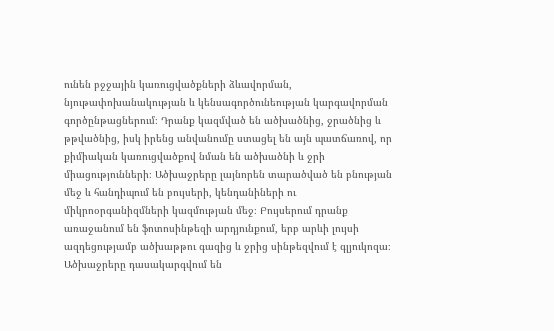ունեն բջջային կառուցվածքների ձևավորման, նյութափոխանակության և կենսագործունեության կարգավորման գործընթացներում։ Դրանք կազմված են ածխածնից, ջրածնից և թթվածնից, իսկ իրենց անվանումը ստացել են այն պատճառով, որ քիմիական կառուցվածքով նման են ածխածնի և ջրի միացությունների։ Ածխաջրերը լայնորեն տարածված են բնության մեջ և հանդիպում են բույսերի, կենդանիների ու միկրոօրգանիզմների կազմության մեջ։ Բույսերում դրանք առաջանում են ֆոտոսինթեզի արդյունքում, երբ արևի լույսի ազդեցությամբ ածխաթթու գազից և ջրից սինթեզվում է գլյուկոզա։ Ածխաջրերը դասակարգվում են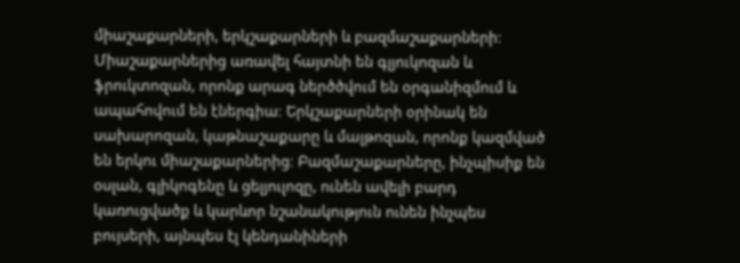միաշաքարների, երկշաքարների և բազմաշաքարների։ Միաշաքարներից առավել հայտնի են գլյուկոզան և ֆրուկտոզան, որոնք արագ ներծծվում են օրգանիզմում և ապահովում են էներգիա։ Երկշաքարների օրինակ են սախարոզան, կաթնաշաքարը և մալթոզան, որոնք կազմված են երկու միաշաքարներից։ Բազմաշաքարները, ինչպիսիք են օսլան, գլիկոգենը և ցելյուլոզը, ունեն ավելի բարդ կառուցվածք և կարևոր նշանակություն ունեն ինչպես բույսերի, այնպես էլ կենդանիների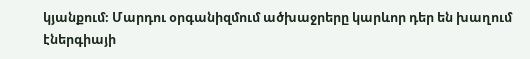կյանքում։ Մարդու օրգանիզմում ածխաջրերը կարևոր դեր են խաղում էներգիայի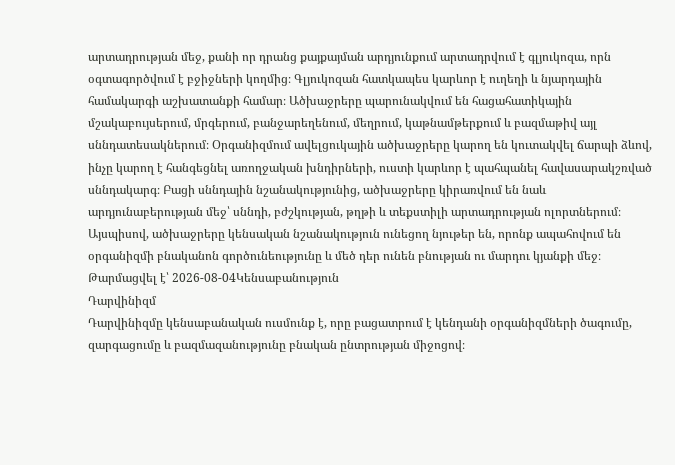արտադրության մեջ, քանի որ դրանց քայքայման արդյունքում արտադրվում է գլյուկոզա, որն օգտագործվում է բջիջների կողմից։ Գլյուկոզան հատկապես կարևոր է ուղեղի և նյարդային համակարգի աշխատանքի համար։ Ածխաջրերը պարունակվում են հացահատիկային մշակաբույսերում, մրգերում, բանջարեղենում, մեղրում, կաթնամթերքում և բազմաթիվ այլ սննդատեսակներում։ Օրգանիզմում ավելցուկային ածխաջրերը կարող են կուտակվել ճարպի ձևով, ինչը կարող է հանգեցնել առողջական խնդիրների, ուստի կարևոր է պահպանել հավասարակշռված սննդակարգ։ Բացի սննդային նշանակությունից, ածխաջրերը կիրառվում են նաև արդյունաբերության մեջ՝ սննդի, բժշկության, թղթի և տեքստիլի արտադրության ոլորտներում։ Այսպիսով, ածխաջրերը կենսական նշանակություն ունեցող նյութեր են, որոնք ապահովում են օրգանիզմի բնականոն գործունեությունը և մեծ դեր ունեն բնության ու մարդու կյանքի մեջ։
Թարմացվել է՝ 2026-08-04Կենսաբանություն
Դարվինիզմ
Դարվինիզմը կենսաբանական ուսմունք է, որը բացատրում է կենդանի օրգանիզմների ծագումը, զարգացումը և բազմազանությունը բնական ընտրության միջոցով։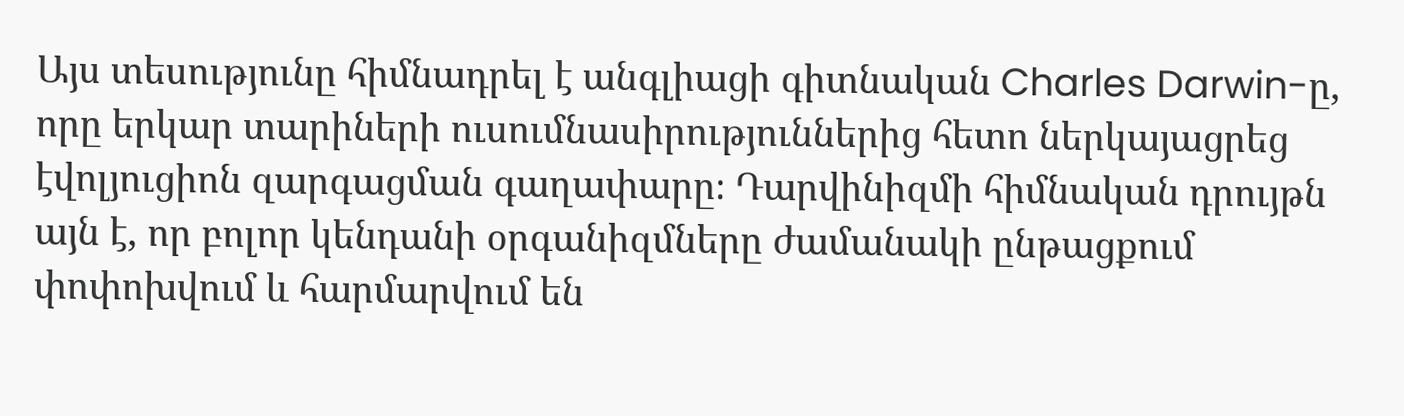Այս տեսությունը հիմնադրել է անգլիացի գիտնական Charles Darwin-ը, որը երկար տարիների ուսումնասիրություններից հետո ներկայացրեց էվոլյուցիոն զարգացման գաղափարը։ Դարվինիզմի հիմնական դրույթն այն է, որ բոլոր կենդանի օրգանիզմները ժամանակի ընթացքում փոփոխվում և հարմարվում են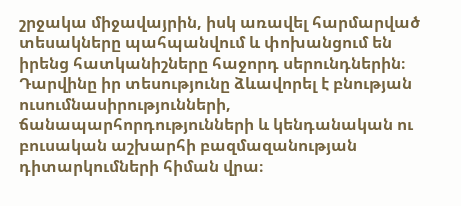շրջակա միջավայրին, իսկ առավել հարմարված տեսակները պահպանվում և փոխանցում են իրենց հատկանիշները հաջորդ սերունդներին։ Դարվինը իր տեսությունը ձևավորել է բնության ուսումնասիրությունների, ճանապարհորդությունների և կենդանական ու բուսական աշխարհի բազմազանության դիտարկումների հիման վրա։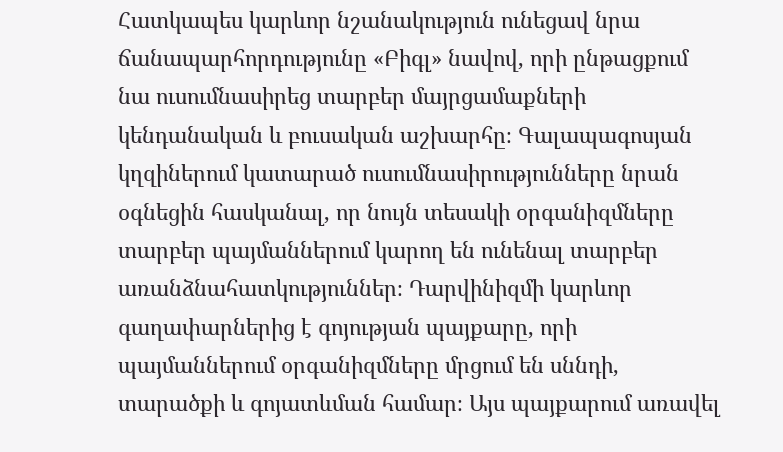Հատկապես կարևոր նշանակություն ունեցավ նրա ճանապարհորդությունը «Բիգլ» նավով, որի ընթացքում նա ուսումնասիրեց տարբեր մայրցամաքների կենդանական և բուսական աշխարհը։ Գալապագոսյան կղզիներում կատարած ուսումնասիրությունները նրան օգնեցին հասկանալ, որ նույն տեսակի օրգանիզմները տարբեր պայմաններում կարող են ունենալ տարբեր առանձնահատկություններ։ Դարվինիզմի կարևոր գաղափարներից է գոյության պայքարը, որի պայմաններում օրգանիզմները մրցում են սննդի, տարածքի և գոյատևման համար։ Այս պայքարում առավել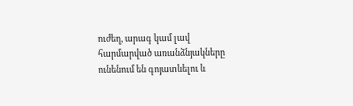ուժեղ, արագ կամ լավ հարմարված առանձնյակները ունենում են գոյատևելու և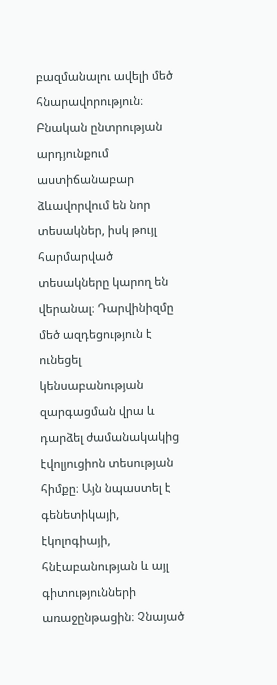բազմանալու ավելի մեծ հնարավորություն։ Բնական ընտրության արդյունքում աստիճանաբար ձևավորվում են նոր տեսակներ, իսկ թույլ հարմարված տեսակները կարող են վերանալ։ Դարվինիզմը մեծ ազդեցություն է ունեցել կենսաբանության զարգացման վրա և դարձել ժամանակակից էվոլյուցիոն տեսության հիմքը։ Այն նպաստել է գենետիկայի, էկոլոգիայի, հնէաբանության և այլ գիտությունների առաջընթացին։ Չնայած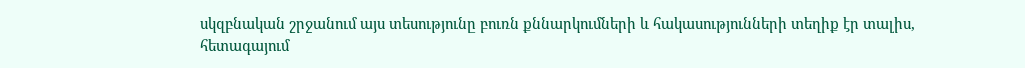սկզբնական շրջանում այս տեսությունը բուռն քննարկումների և հակասությունների տեղիք էր տալիս, հետագայում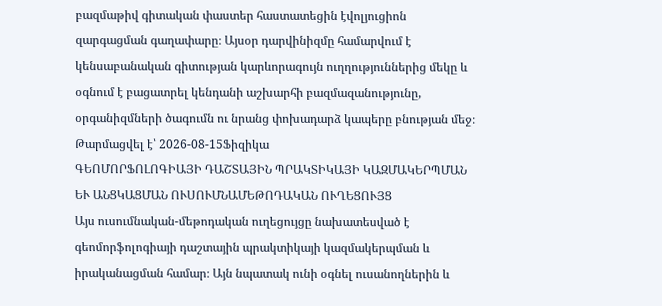բազմաթիվ գիտական փաստեր հաստատեցին էվոլյուցիոն զարգացման գաղափարը։ Այսօր դարվինիզմը համարվում է կենսաբանական գիտության կարևորագույն ուղղություններից մեկը և օգնում է բացատրել կենդանի աշխարհի բազմազանությունը, օրգանիզմների ծագումն ու նրանց փոխադարձ կապերը բնության մեջ։
Թարմացվել է՝ 2026-08-15Ֆիզիկա
ԳԵՈՄՈՐՖՈԼՈԳԻԱՅԻ ԴԱՇՏԱՅԻՆ ՊՐԱԿՏԻԿԱՅԻ ԿԱԶՄԱԿԵՐՊՄԱՆ ԵՒ ԱՆՑԿԱՑՄԱՆ ՈՒՍՈՒՄՆԱՄԵԹՈԴԱԿԱՆ ՈՒՂԵՑՈՒՅՑ
Այս ուսումնական-մեթոդական ուղեցույցը նախատեսված է գեոմորֆոլոգիայի դաշտային պրակտիկայի կազմակերպման և իրականացման համար։ Այն նպատակ ունի օգնել ուսանողներին և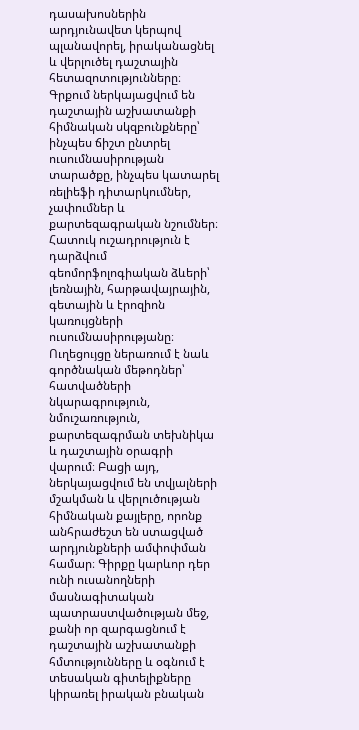դասախոսներին արդյունավետ կերպով պլանավորել, իրականացնել և վերլուծել դաշտային հետազոտությունները։ Գրքում ներկայացվում են դաշտային աշխատանքի հիմնական սկզբունքները՝ ինչպես ճիշտ ընտրել ուսումնասիրության տարածքը, ինչպես կատարել ռելիեֆի դիտարկումներ, չափումներ և քարտեզագրական նշումներ։ Հատուկ ուշադրություն է դարձվում գեոմորֆոլոգիական ձևերի՝ լեռնային, հարթավայրային, գետային և էրոզիոն կառույցների ուսումնասիրությանը։ Ուղեցույցը ներառում է նաև գործնական մեթոդներ՝ հատվածների նկարագրություն, նմուշառություն, քարտեզագրման տեխնիկա և դաշտային օրագրի վարում։ Բացի այդ, ներկայացվում են տվյալների մշակման և վերլուծության հիմնական քայլերը, որոնք անհրաժեշտ են ստացված արդյունքների ամփոփման համար։ Գիրքը կարևոր դեր ունի ուսանողների մասնագիտական պատրաստվածության մեջ, քանի որ զարգացնում է դաշտային աշխատանքի հմտությունները և օգնում է տեսական գիտելիքները կիրառել իրական բնական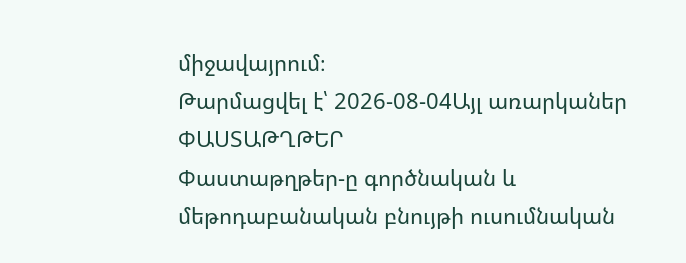միջավայրում։
Թարմացվել է՝ 2026-08-04Այլ առարկաներ
ՓԱՍՏԱԹՂԹԵՐ
Փաստաթղթեր-ը գործնական և մեթոդաբանական բնույթի ուսումնական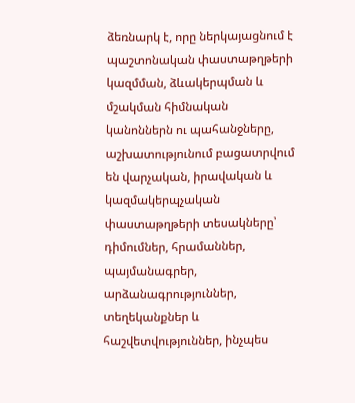ձեռնարկ է, որը ներկայացնում է պաշտոնական փաստաթղթերի կազմման, ձևակերպման և մշակման հիմնական կանոններն ու պահանջները, աշխատությունում բացատրվում են վարչական, իրավական և կազմակերպչական փաստաթղթերի տեսակները՝ դիմումներ, հրամաններ, պայմանագրեր, արձանագրություններ, տեղեկանքներ և հաշվետվություններ, ինչպես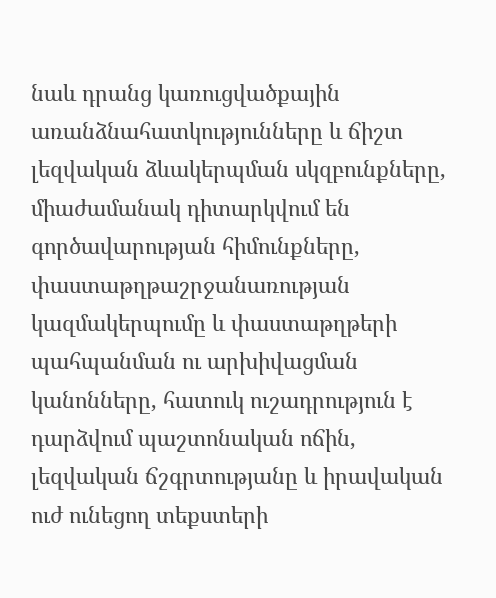նաև դրանց կառուցվածքային առանձնահատկությունները և ճիշտ լեզվական ձևակերպման սկզբունքները, միաժամանակ դիտարկվում են գործավարության հիմունքները, փաստաթղթաշրջանառության կազմակերպումը և փաստաթղթերի պահպանման ու արխիվացման կանոնները, հատուկ ուշադրություն է դարձվում պաշտոնական ոճին, լեզվական ճշգրտությանը և իրավական ուժ ունեցող տեքստերի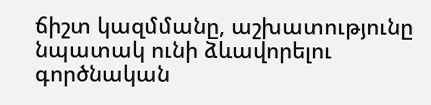ճիշտ կազմմանը, աշխատությունը նպատակ ունի ձևավորելու գործնական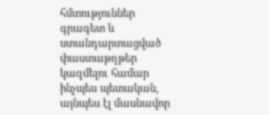հմտություններ գրագետ և ստանդարտացված փաստաթղթեր կազմելու համար ինչպես պետական, այնպես էլ մասնավոր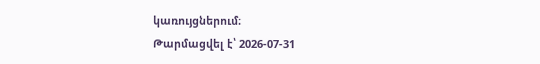կառույցներում։
Թարմացվել է՝ 2026-07-31